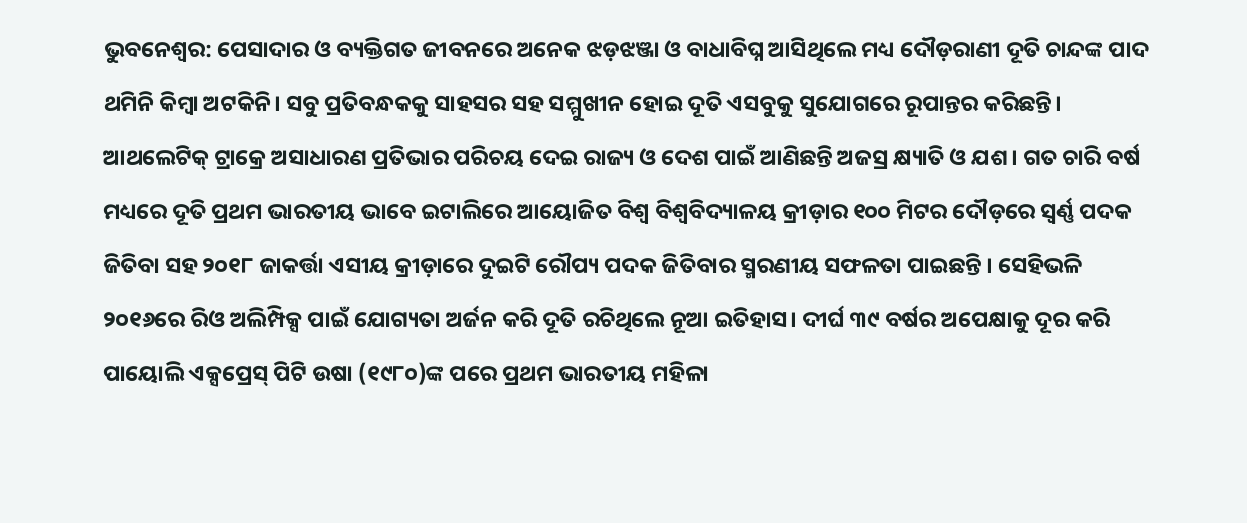ଭୁବନେଶ୍ବର: ପେସାଦାର ଓ ବ୍ୟକ୍ତିଗତ ଜୀବନରେ ଅନେକ ଝଡ଼ଝଞ୍ଜା ଓ ବାଧାବିଘ୍ନ ଆସିଥିଲେ ମଧ୍ୟ ଦୌଡ଼ରାଣୀ ଦୂତି ଚାନ୍ଦଙ୍କ ପାଦ ଥମିନି କିମ୍ବା ଅଟକିନି। ସବୁ ପ୍ରତିବନ୍ଧକକୁ ସାହସର ସହ ସମ୍ମୁଖୀନ ହୋଇ ଦୂତି ଏସବୁକୁ ସୁଯୋଗରେ ରୂପାନ୍ତର କରିଛନ୍ତି। ଆଥଲେଟିକ୍ ଟ୍ରାକ୍ରେ ଅସାଧାରଣ ପ୍ରତିଭାର ପରିଚୟ ଦେଇ ରାଜ୍ୟ ଓ ଦେଶ ପାଇଁ ଆଣିଛନ୍ତି ଅଜସ୍ର କ୍ଷ୍ୟାତି ଓ ଯଶ। ଗତ ଚାରି ବର୍ଷ ମଧ୍ୟରେ ଦୂତି ପ୍ରଥମ ଭାରତୀୟ ଭାବେ ଇଟାଲିରେ ଆୟୋଜିତ ବିଶ୍ବ ବିଶ୍ବବିଦ୍ୟାଳୟ କ୍ରୀଡ଼ାର ୧୦୦ ମିଟର ଦୌଡ଼ରେ ସ୍ବର୍ଣ୍ଣ ପଦକ ଜିତିବା ସହ ୨୦୧୮ ଜାକର୍ତ୍ତା ଏସୀୟ କ୍ରୀଡ଼ାରେ ଦୁଇଟି ରୌପ୍ୟ ପଦକ ଜିତିବାର ସ୍ମରଣୀୟ ସଫଳତା ପାଇଛନ୍ତି । ସେହିଭଳି ୨୦୧୬ରେ ରିଓ ଅଲିମ୍ପିକ୍ସ ପାଇଁ ଯୋଗ୍ୟତା ଅର୍ଜନ କରି ଦୂତି ରଚିଥିଲେ ନୂଆ ଇତିହାସ। ଦୀର୍ଘ ୩୯ ବର୍ଷର ଅପେକ୍ଷାକୁ ଦୂର କରି ପାୟୋଲି ଏକ୍ସପ୍ରେସ୍ ପିଟି ଉଷା (୧୯୮୦)ଙ୍କ ପରେ ପ୍ରଥମ ଭାରତୀୟ ମହିଳା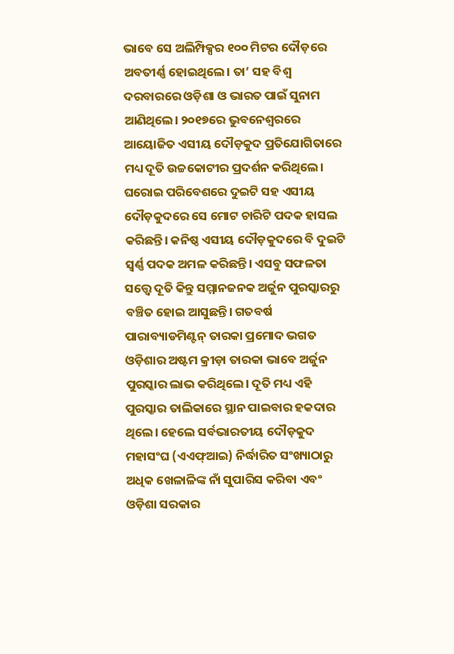ଭାବେ ସେ ଅଲିମ୍ପିକ୍ସର ୧୦୦ ମିଟର ଦୌଡ଼ରେ ଅବତୀର୍ଣ୍ଣ ହୋଇଥିଲେ। ତା’ ସହ ବିଶ୍ବ ଦରବାରରେ ଓଡ଼ିଶା ଓ ଭାରତ ପାଇଁ ସୁନାମ ଆଣିଥିଲେ। ୨୦୧୭ରେ ଭୁବନେଶ୍ବରରେ ଆୟୋଜିତ ଏସୀୟ ଦୌଡ଼କୁଦ ପ୍ରତିଯୋଗିତାରେ ମଧ୍ୟ ଦୂତି ଉଚ୍ଚକୋଟୀର ପ୍ରଦର୍ଶନ କରିଥିଲେ। ଘରୋଇ ପରିବେଶରେ ଦୁଇଟି ସହ ଏସୀୟ ଦୌଡ଼କୁଦରେ ସେ ମୋଟ ଚାରିଟି ପଦକ ହାସଲ କରିଛନ୍ତି। କନିଷ୍ଠ ଏସୀୟ ଦୌଡ଼କୁଦରେ ବି ଦୁଇଟି ସ୍ବର୍ଣ୍ଣ ପଦକ ଅମଳ କରିଛନ୍ତି। ଏସବୁ ସଫଳତା ସତ୍ତ୍ବେ ଦୂତି କିନ୍ତୁ ସମ୍ମାନଜନକ ଅର୍ଜୁନ ପୁରସ୍କାରରୁ ବଞ୍ଚିତ ହୋଇ ଆସୁଛନ୍ତି। ଗତବର୍ଷ ପାରାବ୍ୟାଡମିଣ୍ଟନ୍ ତାରକା ପ୍ରମୋଦ ଭଗତ ଓଡ଼ିଶାର ଅଷ୍ଟମ କ୍ରୀଡ଼ା ତାରକା ଭାବେ ଅର୍ଜୁନ ପୁରସ୍କାର ଲାଭ କରିଥିଲେ। ଦୂତି ମଧ୍ୟ ଏହି ପୁରସ୍କାର ତାଲିକାରେ ସ୍ଥାନ ପାଇବାର ହକଦାର ଥିଲେ। ହେଲେ ସର୍ବଭାରତୀୟ ଦୌଡ଼କୁଦ ମହାସଂଘ (ଏଏଫ୍ଆଇ) ନିର୍ଦ୍ଧାରିତ ସଂଖ୍ୟାଠାରୁ ଅଧିକ ଖେଳାଳିଙ୍କ ନାଁ ସୁପାରିସ କରିବା ଏବଂ ଓଡ଼ିଶା ସରକାର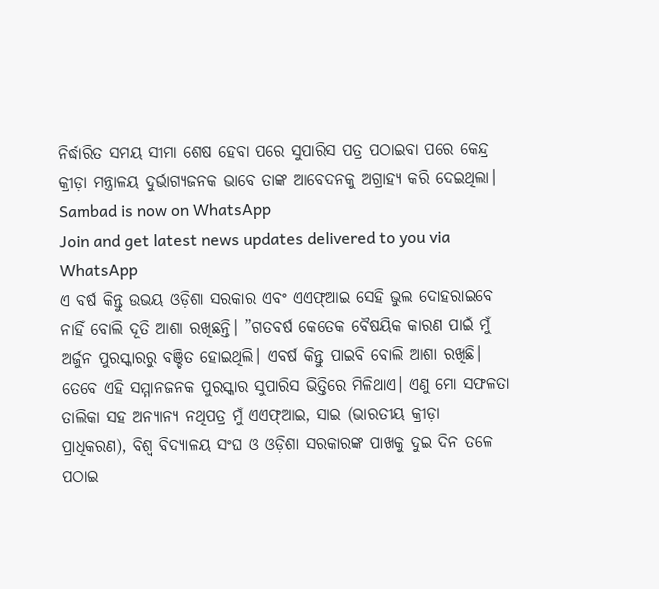ନିର୍ଦ୍ଧାରିତ ସମୟ ସୀମା ଶେଷ ହେବା ପରେ ସୁପାରିସ ପତ୍ର ପଠାଇବା ପରେ କେନ୍ଦ୍ର କ୍ରୀଡ଼ା ମନ୍ତ୍ରାଳୟ ଦୁର୍ଭାଗ୍ୟଜନକ ଭାବେ ତାଙ୍କ ଆବେଦନକୁ ଅଗ୍ରାହ୍ୟ କରି ଦେଇଥିଲା।
Sambad is now on WhatsApp
Join and get latest news updates delivered to you via WhatsApp
ଏ ବର୍ଷ କିନ୍ତୁ ଉଭୟ ଓଡ଼ିଶା ସରକାର ଏବଂ ଏଏଫ୍ଆଇ ସେହି ଭୁଲ ଦୋହରାଇବେ ନାହିଁ ବୋଲି ଦୂତି ଆଶା ରଖିଛନ୍ତି। ”ଗତବର୍ଷ କେତେକ ବୈଷୟିକ କାରଣ ପାଇଁ ମୁଁ ଅର୍ଜୁନ ପୁରସ୍କାରରୁ ବଞ୍ଚିତ ହୋଇଥିଲି। ଏବର୍ଷ କିନ୍ତୁ ପାଇବି ବୋଲି ଆଶା ରଖିଛି। ତେବେ ଏହି ସମ୍ମାନଜନକ ପୁରସ୍କାର ସୁପାରିସ ଭିତ୍ତିରେ ମିଳିଥାଏ। ଏଣୁ ମୋ ସଫଳତା ତାଲିକା ସହ ଅନ୍ୟାନ୍ୟ ନଥିପତ୍ର ମୁଁ ଏଏଫ୍ଆଇ, ସାଇ (ଭାରତୀୟ କ୍ରୀଡ଼ା ପ୍ରାଧିକରଣ), ବିଶ୍ବ ବିଦ୍ୟାଳୟ ସଂଘ ଓ ଓଡ଼ିଶା ସରକାରଙ୍କ ପାଖକୁ ଦୁଇ ଦିନ ତଳେ ପଠାଇ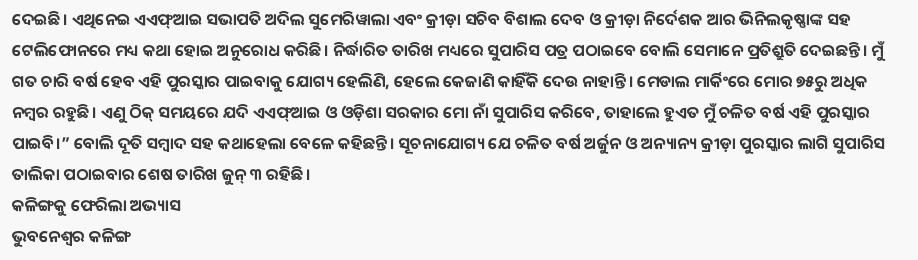ଦେଇଛି। ଏଥିନେଇ ଏଏଫ୍ଆଇ ସଭାପତି ଅଦିଲ ସୁମେରିୱାଲା ଏବଂ କ୍ରୀଡ଼ା ସଚିବ ବିଶାଲ ଦେବ ଓ କ୍ରୀଡ଼ା ନିର୍ଦେଶକ ଆର ଭିନିଲକୃଷ୍ଣାଙ୍କ ସହ ଟେଲିଫୋନରେ ମଧ୍ୟ କଥା ହୋଇ ଅନୁରୋଧ କରିଛି। ନିର୍ଦ୍ଧାରିତ ତାରିଖ ମଧ୍ୟରେ ସୁପାରିସ ପତ୍ର ପଠାଇବେ ବୋଲି ସେମାନେ ପ୍ରତିଶ୍ରୁତି ଦେଇଛନ୍ତି। ମୁଁ ଗତ ଚାରି ବର୍ଷ ହେବ ଏହି ପୁରସ୍କାର ପାଇବାକୁ ଯୋଗ୍ୟ ହେଲିଣି, ହେଲେ କେଜାଣି କାହିଁକି ଦେଉ ନାହାନ୍ତି। ମେଡାଲ ମାର୍କିଂରେ ମୋର ୭୫ରୁ ଅଧିକ ନମ୍ବର ରହୁଛି। ଏଣୁ ଠିକ୍ ସମୟରେ ଯଦି ଏଏଫ୍ଆଇ ଓ ଓଡ଼ିଶା ସରକାର ମୋ ନାଁ ସୁପାରିସ କରିବେ, ତାହାଲେ ହୁଏତ ମୁଁ ଚଳିତ ବର୍ଷ ଏହି ପୁରସ୍କାର ପାଇବି।” ବୋଲି ଦୂତି ସମ୍ବାଦ ସହ କଥାହେଲା ବେଳେ କହିଛନ୍ତି। ସୂଚନାଯୋଗ୍ୟ ଯେ ଚଳିତ ବର୍ଷ ଅର୍ଜୁନ ଓ ଅନ୍ୟାନ୍ୟ କ୍ରୀଡ଼ା ପୁରସ୍କାର ଲାଗି ସୁପାରିସ ତାଲିକା ପଠାଇବାର ଶେଷ ତାରିଖ ଜୁନ୍ ୩ ରହିଛି।
କଳିଙ୍ଗକୁ ଫେରିଲା ଅଭ୍ୟାସ
ଭୁବନେଶ୍ବର କଳିଙ୍ଗ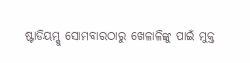ଷ୍ଟାଡିୟମ୍କୁ ସୋମବାରଠାରୁ ଖେଳାଳିଙ୍କୁ ପାଇଁ ମୁକ୍ତ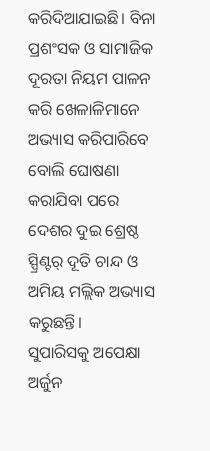କରିଦିଆଯାଇଛି। ବିନା ପ୍ରଶଂସକ ଓ ସାମାଜିକ ଦୂରତା ନିୟମ ପାଳନ କରି ଖେଳାଳିମାନେ ଅଭ୍ୟାସ କରିପାରିବେ ବୋଲି ଘୋଷଣା କରାଯିବା ପରେ ଦେଶର ଦୁଇ ଶ୍ରେଷ୍ଠ ସ୍ପ୍ରିଣ୍ଟର୍ ଦୂତି ଚାନ୍ଦ ଓ ଅମିୟ ମଲ୍ଲିକ ଅଭ୍ୟାସ କରୁଛନ୍ତି।
ସୁପାରିସକୁ ଅପେକ୍ଷା
ଅର୍ଜୁନ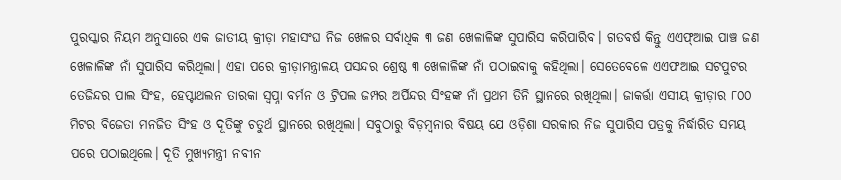ପୁରସ୍କାର ନିୟମ ଅନୁସାରେ ଏକ ଜାତୀୟ କ୍ରୀଡ଼ା ମହାସଂଘ ନିଜ ଖେଳର ସର୍ବାଧିକ ୩ ଜଣ ଖେଳାଳିଙ୍କ ସୁପାରିସ କରିପାରିବ। ଗତବର୍ଷ କିନ୍ତୁ ଏଏଫ୍ଆଇ ପାଞ୍ଚ ଜଣ ଖେଳାଳିଙ୍କ ନାଁ ସୁପାରିସ କରିଥିଲା। ଏହା ପରେ କ୍ରୀଡ଼ାମନ୍ତ୍ରାଳୟ ପସନ୍ଦର ଶ୍ରେଷ୍ଠ ୩ ଖେଳାଳିଙ୍କ ନାଁ ପଠାଇବାକୁ କହିଥିଲା। ସେତେବେଳେ ଏଏଫଆଇ ସଟପୁଟର ତେଜିନ୍ଦର ପାଲ ସିଂହ, ହେପ୍ଟାଥଲନ ତାରକା ସ୍ବପ୍ନା ବର୍ମନ ଓ ଟ୍ରିପଲ ଜମ୍ପର ଅର୍ପିନ୍ଦର ସିଂହଙ୍କ ନାଁ ପ୍ରଥମ ତିନି ସ୍ଥାନରେ ରଖିଥିଲା। ଜାକର୍ତ୍ତା ଏସୀୟ କ୍ରୀଡ଼ାର ୮୦୦ ମିଟର ବିଜେତା ମନଜିତ ସିଂହ ଓ ଦୂତିଙ୍କୁ ଚତୁର୍ଥ ସ୍ଥାନରେ ରଖିଥିଲା। ସବୁଠାରୁ ବିଡ଼ମ୍ବନାର ବିଷୟ ଯେ ଓଡ଼ିଶା ସରକାର ନିଜ ସୁପାରିସ ପତ୍ରକୁ ନିର୍ଦ୍ଧାରିତ ସମୟ ପରେ ପଠାଇଥିଲେ। ଦୂତି ମୁଖ୍ୟମନ୍ତ୍ରୀ ନବୀନ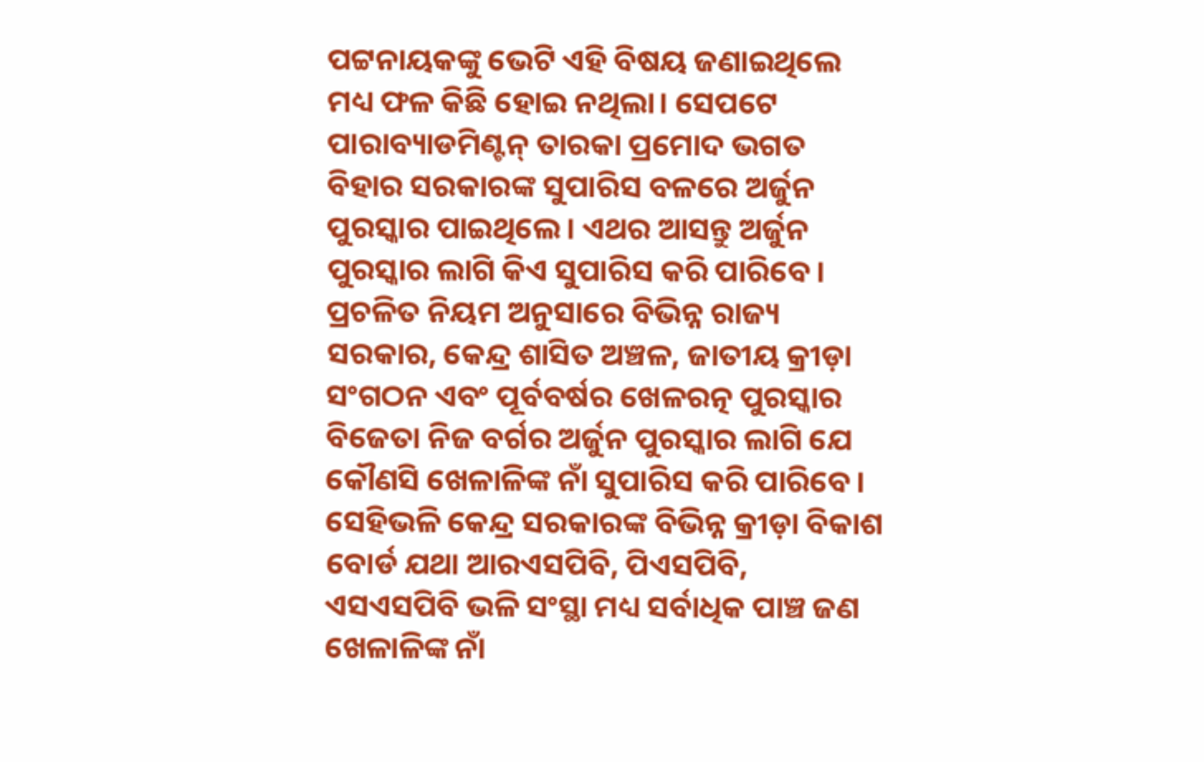ପଟ୍ଟନାୟକଙ୍କୁ ଭେଟି ଏହି ବିଷୟ ଜଣାଇଥିଲେ ମଧ୍ୟ ଫଳ କିଛି ହୋଇ ନଥିଲା। ସେପଟେ ପାରାବ୍ୟାଡମିଣ୍ଟନ୍ ତାରକା ପ୍ରମୋଦ ଭଗତ ବିହାର ସରକାରଙ୍କ ସୁପାରିସ ବଳରେ ଅର୍ଜୁନ ପୁରସ୍କାର ପାଇଥିଲେ। ଏଥର ଆସନ୍ତୁ ଅର୍ଜୁନ ପୁରସ୍କାର ଲାଗି କିଏ ସୁପାରିସ କରି ପାରିବେ। ପ୍ରଚଳିତ ନିୟମ ଅନୁସାରେ ବିଭିନ୍ନ ରାଜ୍ୟ ସରକାର, କେନ୍ଦ୍ର ଶାସିତ ଅଞ୍ଚଳ, ଜାତୀୟ କ୍ରୀଡ଼ା ସଂଗଠନ ଏବଂ ପୂର୍ବବର୍ଷର ଖେଳରତ୍ନ ପୁରସ୍କାର ବିଜେତା ନିଜ ବର୍ଗର ଅର୍ଜୁନ ପୁରସ୍କାର ଲାଗି ଯେ କୌଣସି ଖେଳାଳିଙ୍କ ନାଁ ସୁପାରିସ କରି ପାରିବେ। ସେହିଭଳି କେନ୍ଦ୍ର ସରକାରଙ୍କ ବିଭିନ୍ନ କ୍ରୀଡ଼ା ବିକାଶ ବୋର୍ଡ ଯଥା ଆରଏସପିବି, ପିଏସପିବି, ଏସଏସପିବି ଭଳି ସଂସ୍ଥା ମଧ୍ୟ ସର୍ବାଧିକ ପାଞ୍ଚ ଜଣ ଖେଳାଳିଙ୍କ ନାଁ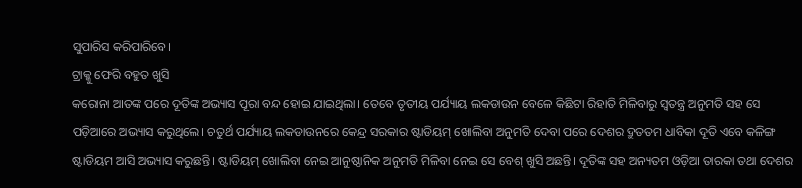ସୁପାରିସ କରିପାରିବେ।
ଟ୍ରାକ୍କୁ ଫେରି ବହୁତ ଖୁସି
କରୋନା ଆତଙ୍କ ପରେ ଦୂତିଙ୍କ ଅଭ୍ୟାସ ପୂରା ବନ୍ଦ ହୋଇ ଯାଇଥିଲା। ତେବେ ତୃତୀୟ ପର୍ଯ୍ୟାୟ ଲକଡାଉନ ବେଳେ କିଛିଟା ରିହାତି ମିଳିବାରୁ ସ୍ବତନ୍ତ୍ର ଅନୁମତି ସହ ସେ ପଡ଼ିଆରେ ଅଭ୍ୟାସ କରୁଥିଲେ। ଚତୁର୍ଥ ପର୍ଯ୍ୟାୟ ଲକଡାଉନରେ କେନ୍ଦ୍ର ସରକାର ଷ୍ଟାଡିୟମ୍ ଖୋଲିବା ଅନୁମତି ଦେବା ପରେ ଦେଶର ଦ୍ରୁତତମ ଧାବିକା ଦୂତି ଏବେ କଳିଙ୍ଗ ଷ୍ଟାଡିୟମ ଆସି ଅଭ୍ୟାସ କରୁଛନ୍ତି। ଷ୍ଟାଡିୟମ୍ ଖୋଲିବା ନେଇ ଆନୁଷ୍ଠାନିକ ଅନୁମତି ମିଳିବା ନେଇ ସେ ବେଶ୍ ଖୁସି ଅଛନ୍ତି। ଦୂତିଙ୍କ ସହ ଅନ୍ୟତମ ଓଡ଼ିଆ ତାରକା ତଥା ଦେଶର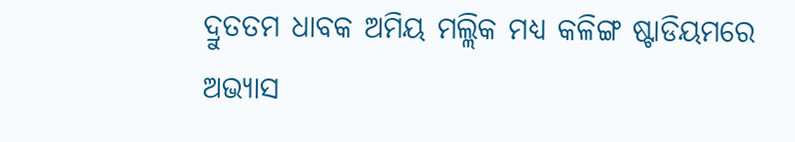ଦ୍ରୁତତମ ଧାବକ ଅମିୟ ମଲ୍ଲିକ ମଧ୍ୟ କଳିଙ୍ଗ ଷ୍ଟାଡିୟମରେ ଅଭ୍ୟାସ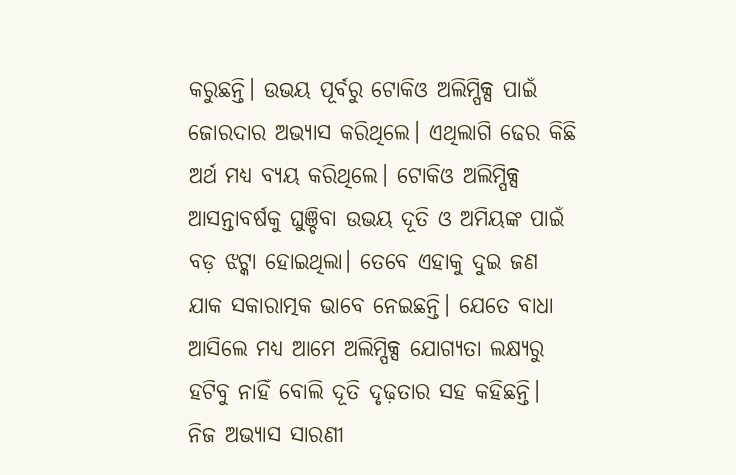କରୁଛନ୍ତି। ଉଭୟ ପୂର୍ବରୁ ଟୋକିଓ ଅଲିମ୍ପିକ୍ସ ପାଇଁ ଜୋରଦାର ଅଭ୍ୟାସ କରିଥିଲେ। ଏଥିଲାଗି ଢେର କିଛି ଅର୍ଥ ମଧ୍ୟ ବ୍ୟୟ କରିଥିଲେ। ଟୋକିଓ ଅଲିମ୍ପିକ୍ସ ଆସନ୍ତାବର୍ଷକୁ ଘୁଞ୍ଚିବା ଉଭୟ ଦୂତି ଓ ଅମିୟଙ୍କ ପାଇଁ ବଡ଼ ଝଟ୍କା ହୋଇଥିଲା। ତେବେ ଏହାକୁ ଦୁଇ ଜଣ ଯାକ ସକାରାତ୍ମକ ଭାବେ ନେଇଛନ୍ତି। ଯେତେ ବାଧା ଆସିଲେ ମଧ୍ୟ ଆମେ ଅଲିମ୍ପିକ୍ସ ଯୋଗ୍ୟତା ଲକ୍ଷ୍ୟରୁ ହଟିବୁ ନାହିଁ ବୋଲି ଦୂତି ଦୃଢ଼ତାର ସହ କହିଛନ୍ତି। ନିଜ ଅଭ୍ୟାସ ସାରଣୀ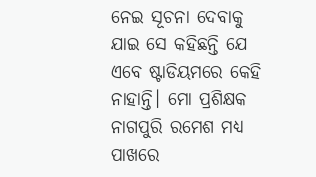ନେଇ ସୂଚନା ଦେବାକୁ ଯାଇ ସେ କହିଛନ୍ତି ଯେ ଏବେ ଷ୍ଟାଡିୟମରେ କେହି ନାହାନ୍ତି। ମୋ ପ୍ରଶିକ୍ଷକ ନାଗପୁରି ରମେଶ ମଧ୍ୟ ପାଖରେ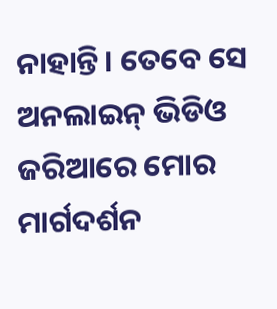ନାହାନ୍ତି। ତେବେ ସେ ଅନଲାଇନ୍ ଭିଡିଓ ଜରିଆରେ ମୋର ମାର୍ଗଦର୍ଶନ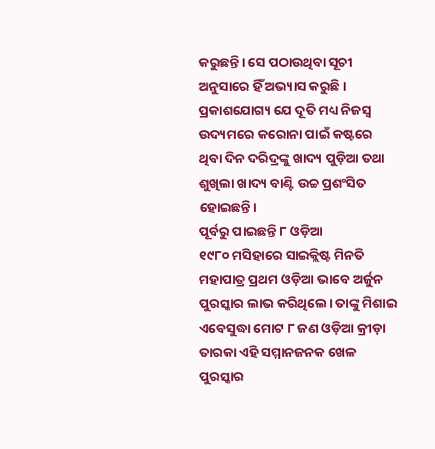କରୁଛନ୍ତି। ସେ ପଠାଉଥିବା ସୂଚୀ ଅନୁସାରେ ହିଁ ଅଭ୍ୟାସ କରୁଛି। ପ୍ରକାଶଯୋଗ୍ୟ ଯେ ଦୂତି ମଧ୍ୟ ନିଜସ୍ବ ଉଦ୍ୟମରେ କରୋନା ପାଇଁ କଷ୍ଟରେ ଥିବା ଦିନ ଦରିଦ୍ରଙ୍କୁ ଖାଦ୍ୟ ପୁଡ଼ିଆ ତଥା ଶୁଖିଲା ଖାଦ୍ୟ ବାଣ୍ଟି ଉଚ୍ଚ ପ୍ରଶଂସିତ ହୋଇଛନ୍ତି।
ପୂର୍ବରୁ ପାଇଛନ୍ତି ୮ ଓଡ଼ିଆ
୧୯୮୦ ମସିହାରେ ସାଇକ୍ଲିଷ୍ଟ ମିନତି ମହାପାତ୍ର ପ୍ରଥମ ଓଡ଼ିଆ ଭାବେ ଅର୍ଜୁନ ପୁରସ୍କାର ଲାଭ କରିଥିଲେ। ତାଙ୍କୁ ମିଶାଇ ଏବେସୁଦ୍ଧା ମୋଟ ୮ ଜଣ ଓଡ଼ିଆ କ୍ରୀଡ଼ା ତାରକା ଏହି ସମ୍ମାନଜନକ ଖେଳ ପୁରସ୍କାର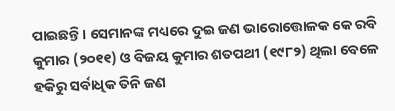ପାଇଛନ୍ତି। ସେମାନଙ୍କ ମଧ୍ୟରେ ଦୁଇ ଜଣ ଭାରୋତ୍ତୋଳକ କେ ରବି କୁମାର (୨୦୧୧) ଓ ବିଜୟ କୁମାର ଶତପଥୀ (୧୯୮୨) ଥିଲା ବେଳେ ହକିରୁ ସର୍ବାଧିକ ତିନି ଜଣ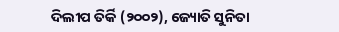ଦିଲୀପ ତିର୍କି (୨୦୦୨), ଜ୍ୟୋତି ସୁନିତା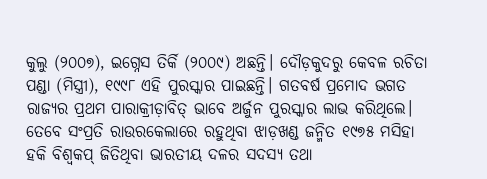କୁଲୁ (୨୦୦୭), ଇଗ୍ନେସ ତିର୍କି (୨୦୦୯) ଅଛନ୍ତି। ଦୌଡ଼କୁଦରୁ କେବଳ ରଚିତା ପଣ୍ଡା (ମିସ୍ତ୍ରୀ), ୧୯୯୮ ଏହି ପୁରସ୍କାର ପାଇଛନ୍ତି। ଗତବର୍ଷ ପ୍ରମୋଦ ଭଗତ ରାଜ୍ୟର ପ୍ରଥମ ପାରାକ୍ରୀଡ଼ାବିତ୍ ଭାବେ ଅର୍ଜୁନ ପୁରସ୍କାର ଲାଭ କରିଥିଲେ। ତେବେ ସଂପ୍ରତି ରାଉରକେଲାରେ ରହୁଥିବା ଝାଡ଼ଖଣ୍ଡ ଜନ୍ମିତ ୧୯୭୫ ମସିହା ହକି ବିଶ୍ବକପ୍ ଜିତିଥିବା ଭାରତୀୟ ଦଳର ସଦସ୍ୟ ତଥା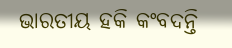ଭାରତୀୟ ହକି କଂବଦନ୍ତି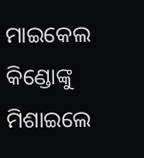ମାଇକେଲ କିଣ୍ଡୋଙ୍କୁ ମିଶାଇଲେ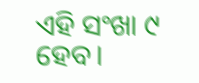ଏହି ସଂଖା ୯ ହେବ।